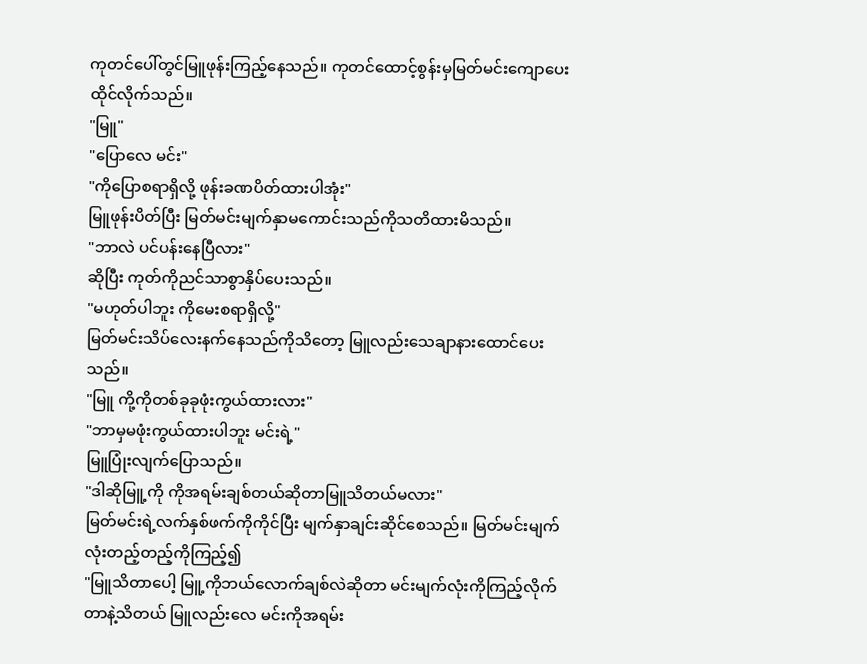ကုတင်ပေါ်တွင်မြူဖုန်းကြည့်နေသည်။ ကုတင်ထောင့်စွန်းမှမြတ်မင်းကျောပေးထိုင်လိုက်သည်။
"မြူ"
"ပြောလေ မင်း"
"ကိုပြောစရာရှိလို့ ဖုန်းခဏပိတ်ထားပါအုံး"
မြူဖုန်းပိတ်ပြီး မြတ်မင်းမျက်နှာမကောင်းသည်ကိုသတိထားမိသည်။
"ဘာလဲ ပင်ပန်းနေပြီလား"
ဆိုပြီး ကုတ်ကိုညင်သာစွာနှိပ်ပေးသည်။
"မဟုတ်ပါဘူး ကိုမေးစရာရှိလို့"
မြတ်မင်းသိပ်လေးနက်နေသည်ကိုသိတော့ မြူလည်းသေချာနားထောင်ပေးသည်။
"မြူ ကို့ကိုတစ်ခုခုဖုံးကွယ်ထားလား"
"ဘာမှမဖုံးကွယ်ထားပါဘူး မင်းရဲ့"
မြူပြုံးလျက်ပြောသည်။
"ဒါဆိုမြူ့ကို ကိုအရမ်းချစ်တယ်ဆိုတာမြူသိတယ်မလား"
မြတ်မင်းရဲ့လက်နှစ်ဖက်ကိုကိုင်ပြီး မျက်နှာချင်းဆိုင်စေသည်။ မြတ်မင်းမျက်လုံးတည့်တည့်ကိုကြည့်၍
"မြူသိတာပေါ့ မြူ့ကိုဘယ်လောက်ချစ်လဲဆိုတာ မင်းမျက်လုံးကိုကြည့်လိုက်တာနဲ့သိတယ် မြူလည်းလေ မင်းကိုအရမ်း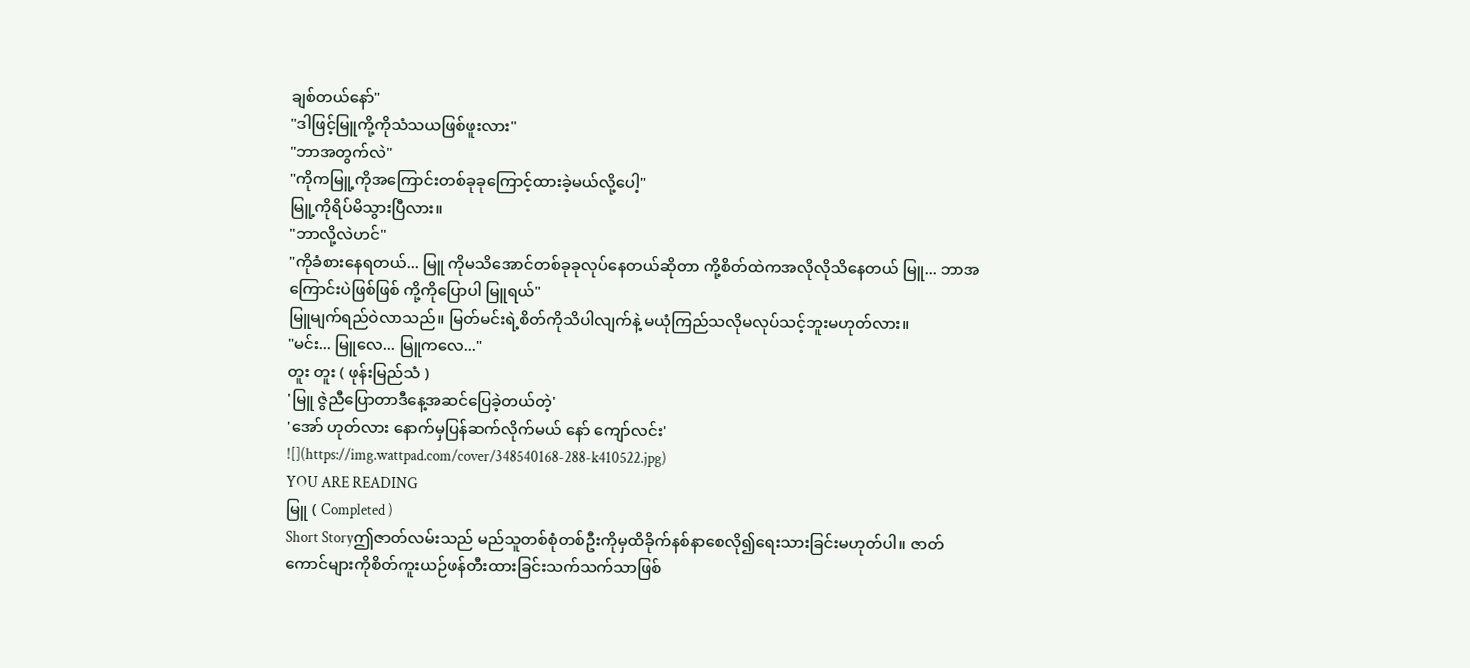ချစ်တယ်နော်"
"ဒါဖြင့်မြူကို့ကိုသံသယဖြစ်ဖူးလား"
"ဘာအတွက်လဲ"
"ကိုကမြူ့ကိုအကြောင်းတစ်ခုခုကြောင့်ထားခဲ့မယ်လို့ပေါ့"
မြူ့ကိုရိပ်မိသွားပြီလား။
"ဘာလို့လဲဟင်"
"ကိုခံစားနေရတယ်... မြူ ကိုမသိအောင်တစ်ခုခုလုပ်နေတယ်ဆိုတာ ကို့စိတ်ထဲကအလိုလိုသိနေတယ် မြူ... ဘာအကြောင်းပဲဖြစ်ဖြစ် ကို့ကိုပြောပါ မြူရယ်"
မြူမျက်ရည်ဝဲလာသည်။ မြတ်မင်းရဲ့စိတ်ကိုသိပါလျက်နဲ့ မယုံကြည်သလိုမလုပ်သင့်ဘူးမဟုတ်လား။
"မင်း... မြူလေ... မြူကလေ..."
တူး တူး ( ဖုန်းမြည်သံ )
'မြူ ဇွဲညီပြောတာဒီနေ့အဆင်ပြေခဲ့တယ်တဲ့'
'အော် ဟုတ်လား နောက်မှပြန်ဆက်လိုက်မယ် နော် ကျော်လင်း'
![](https://img.wattpad.com/cover/348540168-288-k410522.jpg)
YOU ARE READING
မြူ ( Completed )
Short Storyဤဇာတ်လမ်းသည် မည်သူတစ်စုံတစ်ဦးကိုမှထိခိုက်နစ်နာစေလို၍ရေးသားခြင်းမဟုတ်ပါ။ ဇာတ်ကောင်များကိုစိတ်ကူးယဉ်ဖန်တီးထားခြင်းသက်သက်သာဖြစ်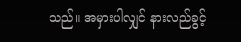သည်။ အမှားပါလျှင် နားလည်ခွင့်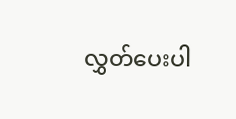လွှတ်ပေးပါ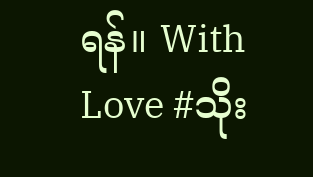ရန်။ With Love #သိုး